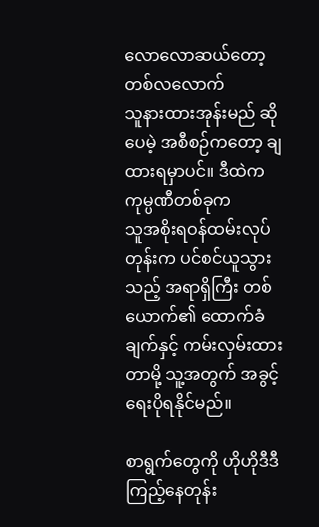လောလောဆယ်တော့ တစ်လလောက်
သူနားထားအုန်းမည် ဆိုပေမဲ့ အစီစဉ်ကတော့ ချထားရမှာပင်။ ဒီထဲက ကုမ္ပဏီတစ်ခုက
သူအစိုးရဝန်ထမ်းလုပ်တုန်းက ပင်စင်ယူသွားသည့် အရာရှိကြီး တစ်ယောက်၏ ထောက်ခံချက်နှင့် ကမ်းလှမ်းထားတာမို့ သူ့အတွက် အခွင့်ရေးပိုရနိုင်မည်။

စာရွက်တွေကို ဟိုဟိုဒီဒီကြည့်နေတုန်း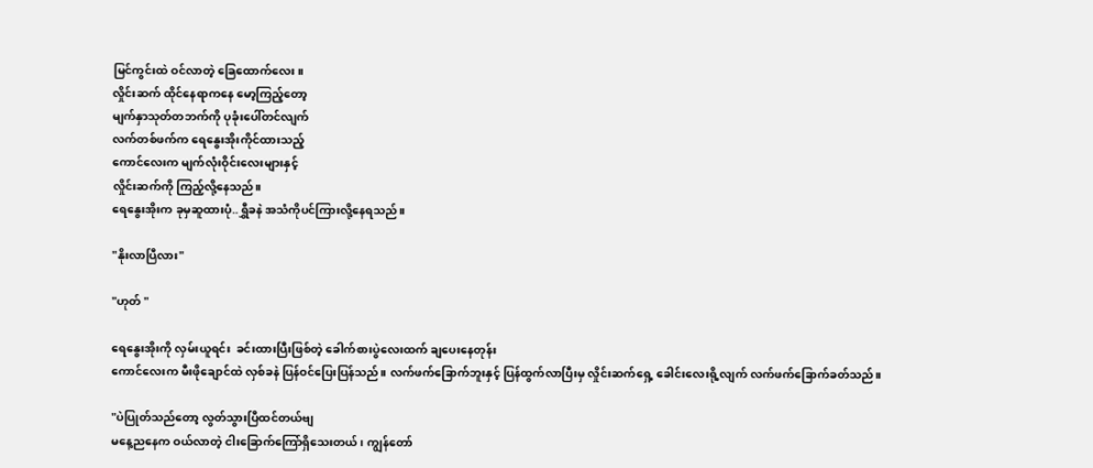မြင်ကွင်းထဲ ဝင်လာတဲ့ ခြေထောက်လေး။
လှိုင်းဆက် ထိုင်နေရာကနေ မော့ကြည့်တော့
မျက်နှာသုတ်တဘက်ကို ပုခုံးပေါ်တင်လျက်
လက်တစ်ဖက်က ရေနွေးအိုးကိုင်ထားသည့်
ကောင်လေးက မျက်လုံးဝိုင်းလေးများနှင့်
လှိုင်းဆက်ကို ကြည့်လို့နေသည်။
ရေနွေးအိုးက ခုမှဆူထားပုံ..ရွှီခနဲ အသံကိုပင်ကြားလို့နေရသည်။

"နိုးလာပြီလား"

"ဟုတ် "

ရေနွေးအိုးကို လှမ်းယူရင်း ‌ ခင်းထားပြီးဖြစ်တဲ့ ခေါက်စားပွဲလေးထက် ချပေးနေတုန်း
ကောင်လေးက မီးဖိုချောင်ထဲ လှစ်ခနဲ ပြန်ဝင်ပြေးပြန်သည်။ လက်ဖက်ခြောက်ဘူးနှင့် ပြန်ထွက်လာပြီးမှ လှိုင်းဆက်ရှေ့ ခေါင်းလေးရို့လျက် လက်ဖက်ခြောက်ခတ်သည်။

"ပဲပြုတ်သည်တော့ လွတ်သွားပြီထင်တယ်ဗျ
မနေ့ညနေက ဝယ်လာတဲ့ ငါးခြောက်ကြော်ရှိသေးတယ် ၊ ကျွန်တော်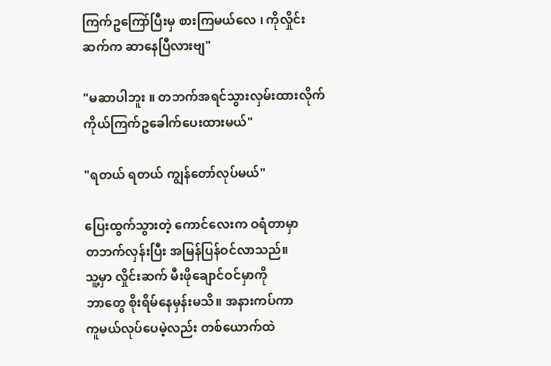ကြက်ဥကြော်ပြီးမှ စားကြမယ်လေ ၊ ကိုလှိုင်းဆက်က ဆာနေပြီလားဗျ"

"မဆာပါဘူး ‌။ တဘက်အရင်သွားလှမ်းထားလိုက် ကိုယ်ကြက်ဥခေါက်ပေးထားမယ်"

"ရတယ် ရတယ် ကျွန်တော်လုပ်မယ်"

ပြေးထွက်သွားတဲ့ ကောင်လေးက ဝရံတာမှာ
တဘက်လှန်းပြီး အမြန်ပြန်ဝင်လာသည်။
သူ့မှာ လှိုင်းဆက် မီးဖိုချောင်ဝင်မှာကို
ဘာတွေ စိုးရိမ်နေမှန်းမသိ။ အနားကပ်ကာ
ကူမယ်လုပ်ပေမဲ့လည်း တစ်ယောက်ထဲ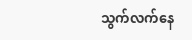သွက်လက်နေ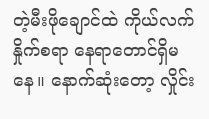တဲ့မီးဖိုချောင်ထဲ ကိုယ်လက်နှိုက်စရာ နေရာတောင်ရှိမနေ။ နောက်ဆုံးတော့ လှိုင်း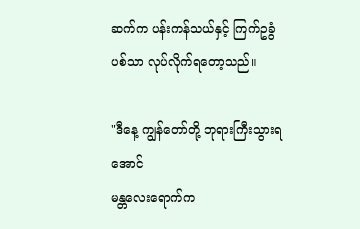ဆက်က ပန်းကန်သယ်နှင့် ကြက်ဥခွံပစ်သာ လုပ်လိုက်ရတော့သည်။

"ဒီနေ့ ကျွန်တော်တို့ ဘုရားကြီးသွားရအောင်
မန္တလေးရောက်က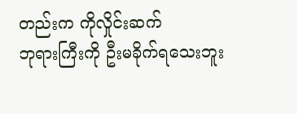တည်းက ကိုလှိုင်းဆက်
ဘုရားကြီးကို ဦးမခိုက်ရသေးဘူး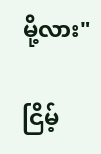မို့လား"

ငြိမ့်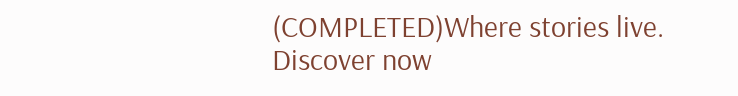(COMPLETED)Where stories live. Discover now